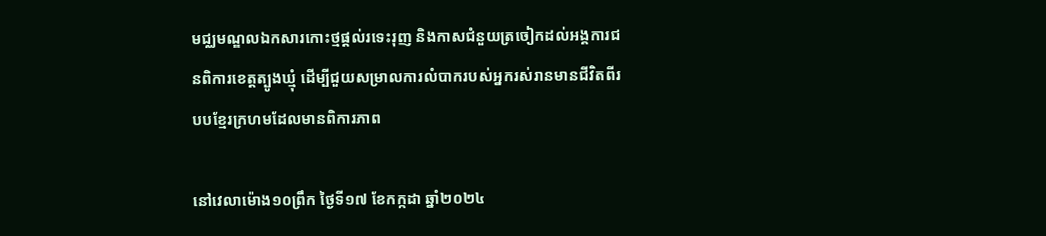មជ្ឈមណ្ឌលឯកសារកោះថ្មផ្តល់រទេះរុញ និងកាសជំនួយត្រចៀកដល់អង្គការជនពិការខេត្តត្បូងឃ្មុំ ដើម្បីជួយសម្រាលការលំបាករបស់អ្នករស់រានមានជីវិតពីរបបខ្មែរក្រហមដែលមានពិការភាព

នៅវេលាម៉ោង១០ព្រឹក ថ្ងៃទី១៧ ខែកក្កដា ឆ្នាំ២០២៤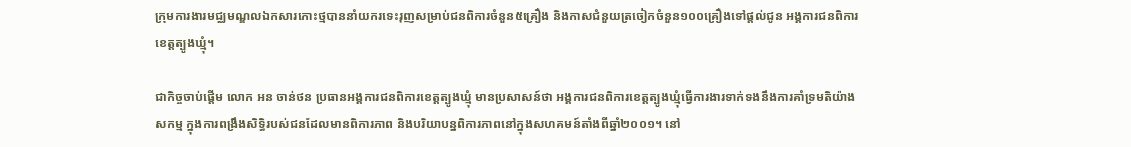ក្រុមការងារមជ្ឈមណ្ឌលឯកសារកោះថ្មបាននាំយករទេះរុញសម្រាប់ជនពិការចំនួន៥គ្រឿង និងកាសជំនួយត្រចៀកចំនួន១០០គ្រឿងទៅផ្តល់ជូន អង្គការជនពិការខេត្តត្បូងឃ្មុំ។

ជាកិច្ចចាប់ផ្តើម លោក អន ចាន់ថន ប្រធានអង្គការជនពិការខេត្តត្បូងឃ្មុំ មានប្រសាសន៍ថា អង្គការជនពិការខេត្តត្បូងឃ្មុំធ្វើការងារទាក់ទងនឹងការគាំទ្រមតិយ៉ាងសកម្ម ក្នុងការពង្រឹងសិទ្ធិរបស់ជនដែលមានពិការភាព និងបរិយាបន្នពិការភាពនៅក្នុងសហគមន៍តាំងពីឆ្នាំ២០០១។ នៅ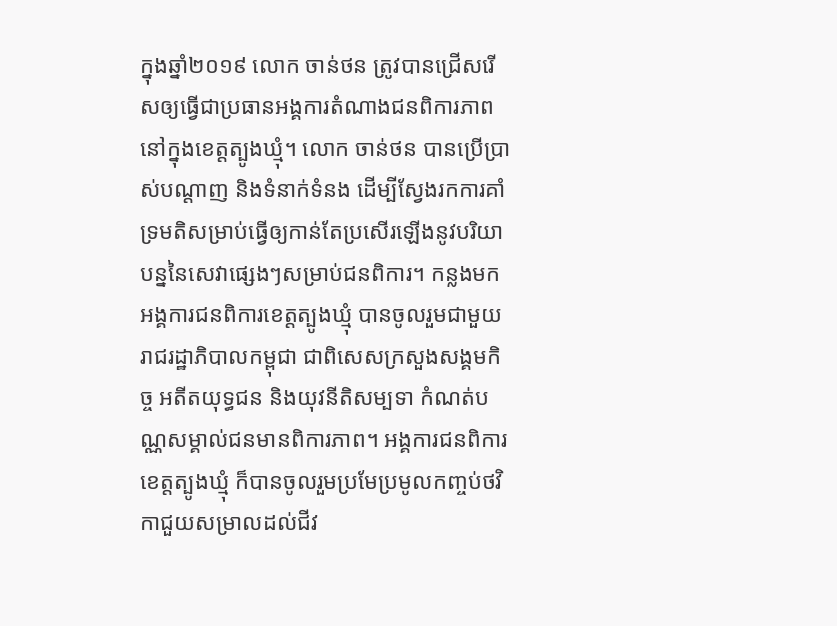ក្នុងឆ្នាំ២០១៩ លោក ចាន់ថន ត្រូវបានជ្រើសរើសឲ្យធ្វើជាប្រធានអង្គការតំណាងជនពិការភាពនៅក្នុងខេត្តត្បូងឃ្មុំ។ លោក ចាន់ថន បានប្រើប្រាស់បណ្តាញ និងទំនាក់ទំនង ដើម្បីស្វែងរកការគាំទ្រមតិសម្រាប់ធ្វើឲ្យកាន់តែប្រសើរឡើងនូវបរិយាបន្ននៃសេវាផ្សេងៗសម្រាប់ជនពិការ។ កន្លងមកអង្គការជនពិការខេត្តត្បូងឃ្មុំ បានចូលរួមជាមួយរាជរដ្ឋាភិបាលកម្ពុជា ជាពិសេសក្រសួងសង្គមកិច្ច អតីតយុទ្ធជន និងយុវនីតិសម្បទា កំណត់បណ្ណសម្គាល់ជនមានពិការភាព។ អង្គការជនពិការខេត្តត្បូងឃ្មុំ ក៏បានចូលរួមប្រមែប្រមូលកញ្ចប់ថវិកាជួយសម្រាលដល់ជីវ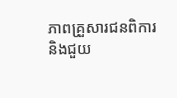ភាពគ្រួសារជនពិការ និងជួយ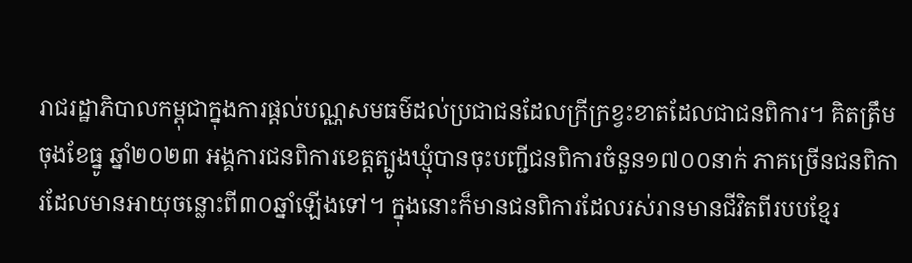រាជរដ្ឋាភិបាលកម្ពុជាក្នុងការផ្ដល់បណ្ណសមធម៌ដល់ប្រជាជនដែលក្រីក្រខ្វះខាតដែលជាជនពិការ។ គិតត្រឹមចុងខែធ្នូ ឆ្នាំ២០២៣ អង្គការជនពិការខេត្តត្បូងឃ្មុំបានចុះបញ្ជីជនពិការចំនួន១៧០០នាក់ ភាគច្រើនជនពិការដែលមានអាយុចន្លោះពី៣០ឆ្នាំឡើងទៅ។ ក្នុងនោះក៏មានជនពិការដែលរស់រានមានជីវិតពីរបបខ្មែរ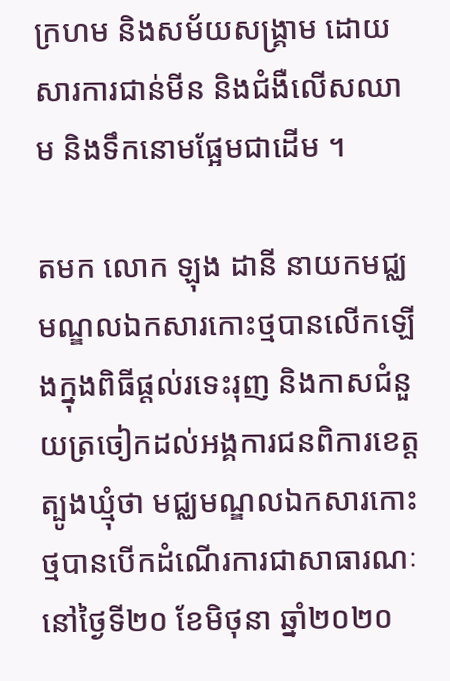ក្រហម និងសម័យសង្គ្រាម ដោយសារការជាន់មីន និងជំងឺលើសឈាម និងទឹកនោមផ្អែមជាដើម ។

តមក លោក ឡុង ដានី នាយកមជ្ឈមណ្ឌលឯកសារកោះថ្មបានលើកឡើងក្នុងពិធីផ្តល់រទេះរុញ និងកាសជំនួយត្រចៀកដល់អង្គការជនពិការខេត្តត្បូងឃ្មុំថា មជ្ឈមណ្ឌលឯកសារកោះថ្មបានបើកដំណើរការជាសាធារណៈនៅថ្ងៃទី២០ ខែមិថុនា ឆ្នាំ២០២០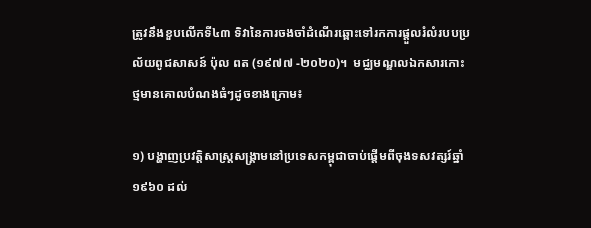ត្រូវនឹងខួបលើកទី៤៣ ទិវានៃការចងចាំដំណើរឆ្ពោះទៅរកការផ្តួលរំលំរបបប្រល័យពូជសាសន៍ ប៉ុល ពត (១៩៧៧ -២០២០)។  មជ្ឈមណ្ឌលឯកសារកោះថ្មមានគោលបំណងធំៗដូចខាងក្រោម៖

១) បង្ហាញប្រវត្តិសាស្ត្រសង្រ្គាមនៅប្រទេសកម្ពុជាចាប់ផ្តើមពីចុងទសវត្សរ៍ឆ្នាំ១៩៦០ ដល់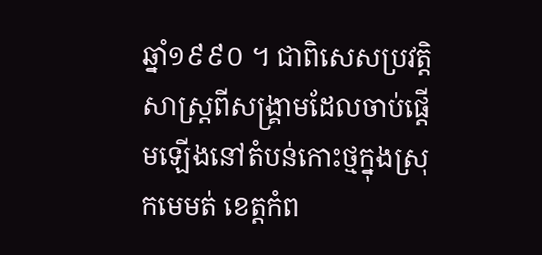ឆ្នាំ១៩៩០ ។ ជាពិសេសប្រវត្តិសាស្ត្រពីសង្រ្គាមដែលចាប់ផ្តើមឡើងនៅតំបន់កោះថ្មក្នុងស្រុកមេមត់ ខេត្តកំព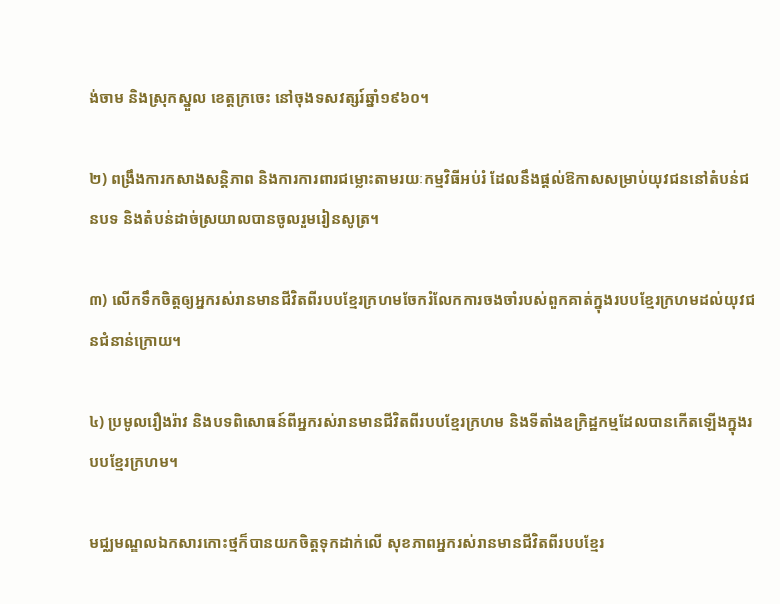ង់ចាម និងស្រុកស្នួល ខេត្តក្រចេះ នៅចុងទសវត្សរ៍ឆ្នាំ១៩៦០។

២) ពង្រឹងការកសាងសន្តិភាព និងការការពារជម្លោះតាមរយៈកម្មវិធីអប់រំ ដែលនឹងផ្តល់ឱកាសសម្រាប់យុវជននៅតំបន់ជនបទ និងតំបន់ដាច់ស្រយាលបានចូលរួមរៀនសូត្រ។

៣) លើកទឹកចិត្តឲ្យអ្នករស់រានមានជីវិតពីរបបខ្មែរក្រហមចែករំលែកការចងចាំរបស់ពួកគាត់ក្នុងរបបខ្មែរក្រហមដល់យុវជនជំនាន់ក្រោយ។

៤) ប្រមូលរឿងរ៉ាវ និងបទពិសោធន៍ពីអ្នករស់រានមានជីវិតពីរបបខ្មែរក្រហម និងទីតាំងឧក្រិដ្ឋកម្មដែលបានកើតឡើងក្នុងរបបខ្មែរក្រហម។

មជ្ឈមណ្ឌលឯកសារកោះថ្មក៏បានយកចិត្តទុកដាក់លើ សុខភាពអ្នករស់រានមានជីវិតពីរបបខ្មែរ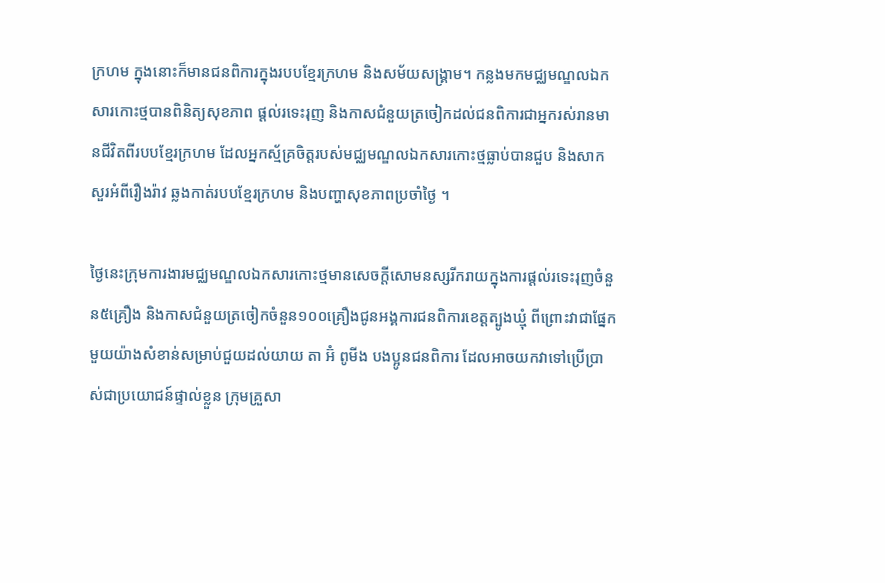ក្រហម ក្នុងនោះក៏មានជនពិការក្នុងរបបខ្មែរក្រហម និងសម័យសង្គ្រាម។ កន្លងមកមជ្ឈមណ្ឌលឯកសារកោះថ្មបានពិនិត្យសុខភាព ផ្តល់រទេះរុញ និងកាសជំនួយត្រចៀកដល់ជនពិការជាអ្នករស់រានមានជីវិតពីរបបខ្មែរក្រហម ដែលអ្នកស្ម័គ្រចិត្តរបស់មជ្ឈមណ្ឌលឯកសារកោះថ្មធ្លាប់បានជួប និងសាកសួរអំពីរឿងរ៉ាវ ឆ្លងកាត់របបខ្មែរក្រហម និងបញ្ហាសុខភាពប្រចាំថ្ងៃ ។

ថ្ងៃនេះក្រុមការងារមជ្ឈមណ្ឌលឯកសារកោះថ្មមានសេចក្តីសោមនស្សរីករាយក្នុងការផ្តល់រទេះរុញចំនួន៥គ្រឿង និងកាសជំនួយត្រចៀកចំនួន១០០គ្រឿងជូនអង្គការជនពិការខេត្តត្បូងឃ្មុំ ពីព្រោះវាជាផ្នែកមួយយ៉ាងសំខាន់សម្រាប់ជួយដល់យាយ តា អ៊ំ ពូមីង បងប្អូនជនពិការ ដែលអាចយកវាទៅប្រើប្រាស់ជាប្រយោជន៍ផ្ទាល់ខ្លួន ក្រុមគ្រួសា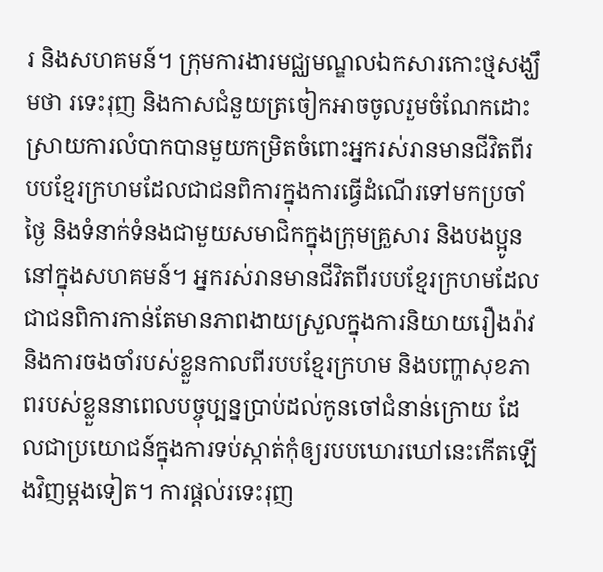រ និងសហគមន៍។ ក្រុមការងារមជ្ឈមណ្ឌលឯកសារកោះថ្មសង្ឃឹមថា រទេះរុញ និងកាសជំនួយត្រចៀកអាចចូលរួមចំណែកដោះស្រាយការលំបាកបានមួយកម្រិតចំពោះអ្នករស់រានមានជីវិតពីរបបខ្មែរក្រហមដែលជាជនពិការក្នុងការធ្វើដំណើរទៅមកប្រចាំថ្ងៃ និងទំនាក់ទំនងជាមួយសមាជិកក្នុងក្រុមគ្រួសារ និងបងប្អូននៅក្នុងសហគមន៍។ អ្នករស់រានមានជីវិតពីរបបខ្មែរក្រហមដែលជាជនពិការកាន់តែមានភាពងាយស្រួលក្នុងការនិយាយរឿងរ៉ាវ និងការចងចាំរបស់ខ្លួនកាលពីរបបខ្មែរក្រហម និងបញ្ហាសុខភាពរបស់ខ្លួននាពេលបច្ចុប្បន្នប្រាប់ដល់កូនចៅជំនាន់ក្រោយ ដែលជាប្រយោជន៍ក្នុងការទប់ស្កាត់កុំឲ្យរបបឃោរឃៅនេះកើតឡើងវិញម្តងទៀត។ ការផ្តល់រទេះរុញ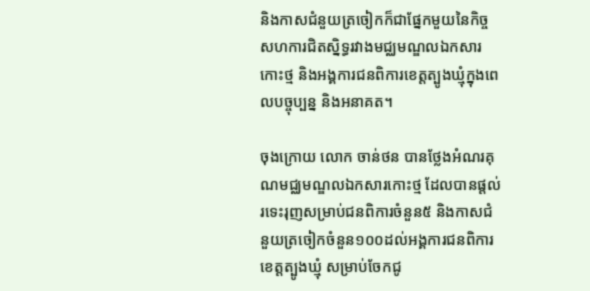និងកាសជំនួយត្រចៀកក៏ជាផ្នែកមួយនៃកិច្ចសហការជិតស្និទ្ធរវាងមជ្ឈមណ្ឌលឯកសារកោះថ្ម និងអង្គការជនពិការខេត្តត្បូងឃ្មុំក្នុងពេលបច្ចុប្បន្ន និងអនាគត។

ចុងក្រោយ លោក ចាន់ថន បានថ្លែងអំណរគុណមជ្ឈមណ្ឌលឯកសារកោះថ្ម ដែលបានផ្តល់រទេះរុញសម្រាប់ជនពិការចំនួន៥ និងកាសជំនួយត្រចៀកចំនួន១០០ដល់អង្គការជនពិការខេត្តត្បូងឃ្មុំ សម្រាប់ចែកជូ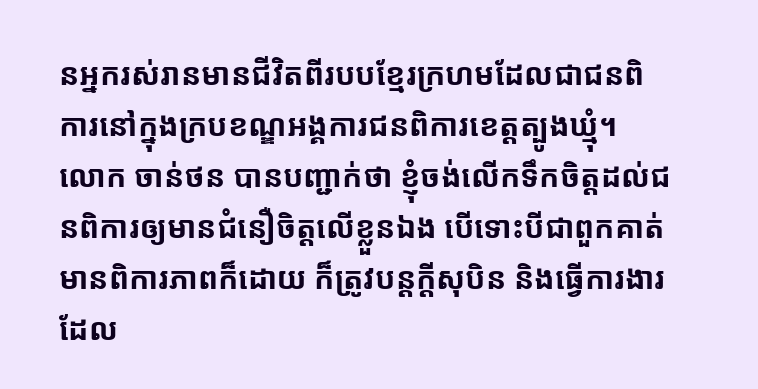នអ្នករស់រានមានជីវិតពីរបបខ្មែរក្រហមដែលជាជនពិការនៅក្នុងក្របខណ្ឌអង្គការជនពិការខេត្តត្បូងឃ្មុំ។ លោក ចាន់ថន បានបញ្ជាក់ថា ខ្ញុំចង់លើកទឹកចិត្តដល់ជនពិការឲ្យមានជំនឿចិត្តលើខ្លួនឯង បើទោះបីជាពួកគាត់មានពិការភាពក៏ដោយ ក៏ត្រូវបន្តក្តីសុបិន និងធ្វើការងារដែល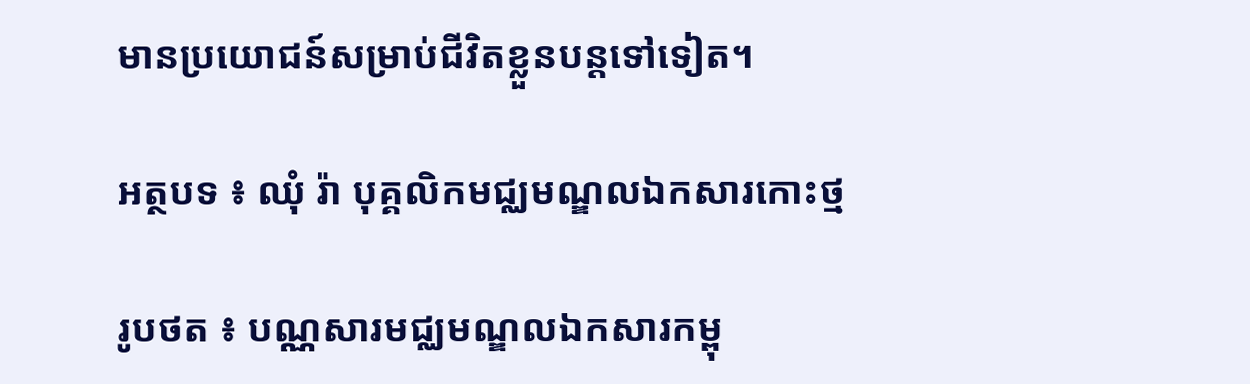មានប្រយោជន៍សម្រាប់ជីវិតខ្លួនបន្តទៅទៀត។

អត្ថបទ ៖ ឈុំ រ៉ា បុគ្គលិកមជ្ឈមណ្ឌលឯកសារកោះថ្ម

រូបថត ៖ បណ្ណសារមជ្ឈមណ្ឌលឯកសារកម្ពុ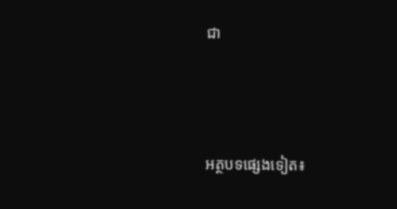ជា



អត្ថបទផ្សេងទៀត៖